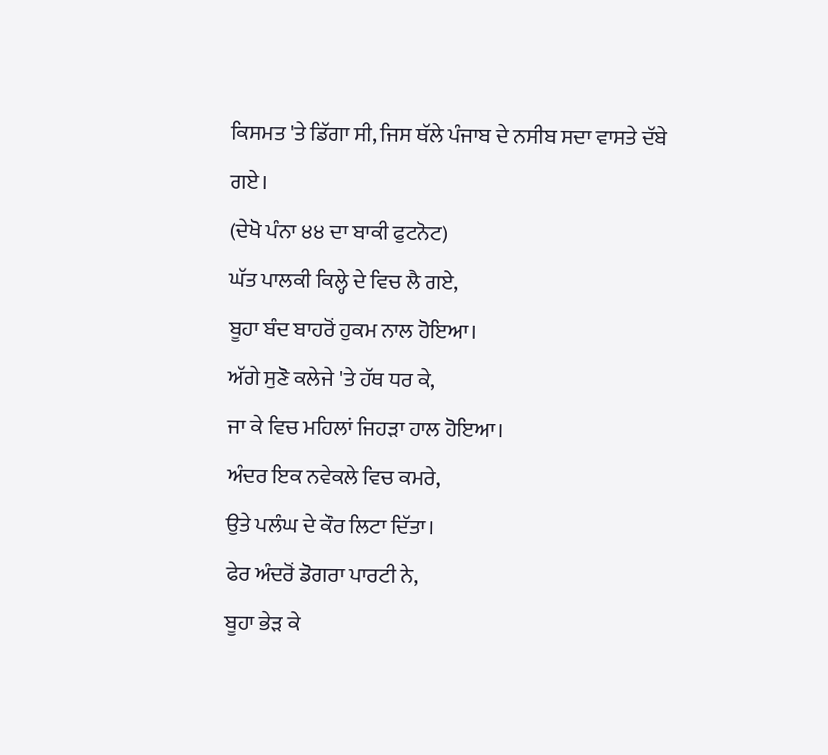ਕਿਸਮਤ 'ਤੇ ਡਿੱਗਾ ਸੀ, ਜਿਸ ਥੱਲੇ ਪੰਜਾਬ ਦੇ ਨਸੀਬ ਸਦਾ ਵਾਸਤੇ ਦੱਬੇ ਗਏ।
(ਦੇਖੋ ਪੰਨਾ ੪੪ ਦਾ ਬਾਕੀ ਫੁਟਨੋਟ)
ਘੱਤ ਪਾਲਕੀ ਕਿਲ੍ਹੇ ਦੇ ਵਿਚ ਲੈ ਗਏ,
ਬੂਹਾ ਬੰਦ ਬਾਹਰੋਂ ਹੁਕਮ ਨਾਲ ਹੋਇਆ।
ਅੱਗੇ ਸੁਣੋ ਕਲੇਜੇ 'ਤੇ ਹੱਥ ਧਰ ਕੇ,
ਜਾ ਕੇ ਵਿਚ ਮਹਿਲਾਂ ਜਿਹੜਾ ਹਾਲ ਹੋਇਆ।
ਅੰਦਰ ਇਕ ਨਵੇਕਲੇ ਵਿਚ ਕਮਰੇ,
ਉਤੇ ਪਲੰਘ ਦੇ ਕੌਰ ਲਿਟਾ ਦਿੱਤਾ।
ਫੇਰ ਅੰਦਰੋਂ ਡੋਗਰਾ ਪਾਰਟੀ ਨੇ,
ਬੂਹਾ ਭੇੜ ਕੇ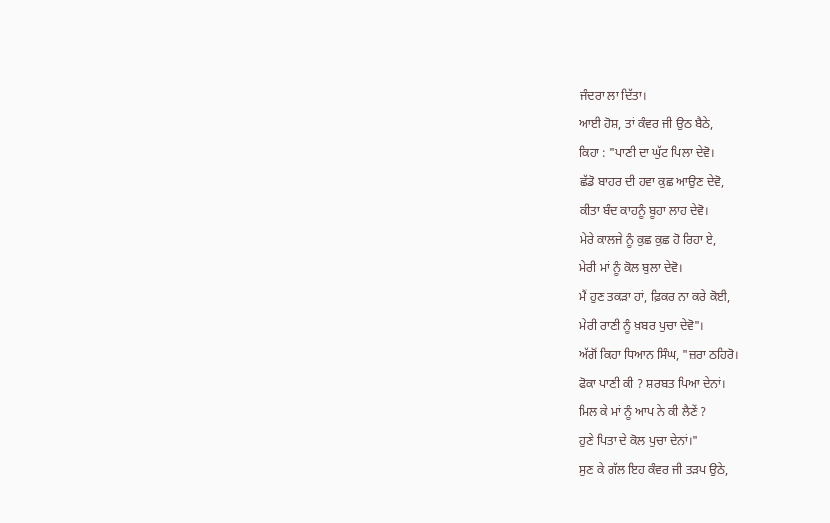ਜੰਦਰਾ ਲਾ ਦਿੱਤਾ।
ਆਈ ਹੋਸ਼, ਤਾਂ ਕੰਵਰ ਜੀ ਉਠ ਬੈਠੇ,
ਕਿਹਾ : "ਪਾਣੀ ਦਾ ਘੁੱਟ ਪਿਲਾ ਦੇਵੋ।
ਛੱਡੋ ਬਾਹਰ ਦੀ ਹਵਾ ਕੁਛ ਆਉਣ ਦੇਵੋ,
ਕੀਤਾ ਬੰਦ ਕਾਹਨੂੰ ਬੂਹਾ ਲਾਹ ਦੇਵੋ।
ਮੇਰੇ ਕਾਲਜੇ ਨੂੰ ਕੁਛ ਕੁਛ ਹੋ ਰਿਹਾ ਏ,
ਮੇਰੀ ਮਾਂ ਨੂੰ ਕੋਲ ਬੁਲਾ ਦੇਵੋ।
ਮੈਂ ਹੁਣ ਤਕੜਾ ਹਾਂ, ਫ਼ਿਕਰ ਨਾ ਕਰੇ ਕੋਈ,
ਮੇਰੀ ਰਾਣੀ ਨੂੰ ਖ਼ਬਰ ਪੁਚਾ ਦੇਵੋ"।
ਅੱਗੋਂ ਕਿਹਾ ਧਿਆਨ ਸਿੰਘ, "ਜ਼ਰਾ ਠਹਿਰੋ।
ਫੋਕਾ ਪਾਣੀ ਕੀ ? ਸ਼ਰਬਤ ਪਿਆ ਦੇਨਾਂ।
ਮਿਲ ਕੇ ਮਾਂ ਨੂੰ ਆਪ ਨੇ ਕੀ ਲੈਣੇਂ ?
ਹੁਣੇ ਪਿਤਾ ਦੇ ਕੋਲ ਪੁਚਾ ਦੇਨਾਂ।"
ਸੁਣ ਕੇ ਗੱਲ ਇਹ ਕੰਵਰ ਜੀ ਤੜਪ ਉਠੇ,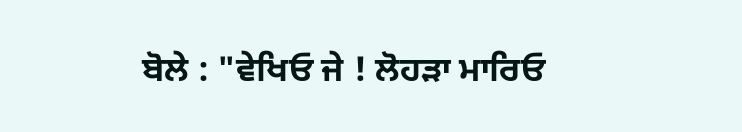ਬੋਲੇ : "ਵੇਖਿਓ ਜੇ ! ਲੋਹੜਾ ਮਾਰਿਓ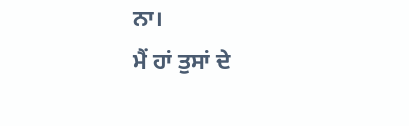ਨਾ।
ਮੈਂ ਹਾਂ ਤੁਸਾਂ ਦੇ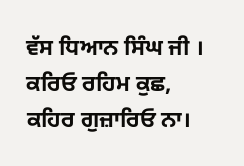ਵੱਸ ਧਿਆਨ ਸਿੰਘ ਜੀ ।
ਕਰਿਓ ਰਹਿਮ ਕੁਛ, ਕਹਿਰ ਗੁਜ਼ਾਰਿਓ ਨਾ।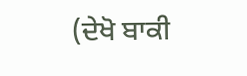(ਦੇਖੋ ਬਾਕੀ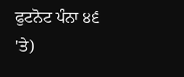ਫੁਟਨੋਟ ਪੰਨਾ ੪੬ 'ਤੇ)